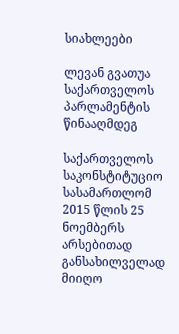სიახლეები

ლევან გვათუა საქართველოს პარლამენტის წინააღმდეგ

საქართველოს საკონსტიტუციო სასამართლომ 2015 წლის 25 ნოემბერს არსებითად განსახილველად მიიღო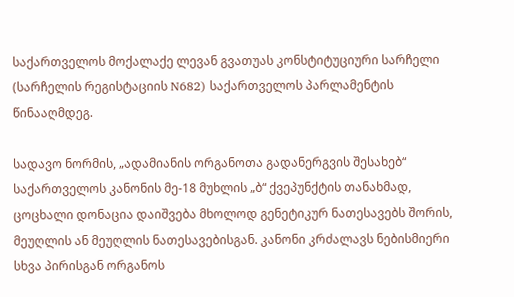საქართველოს მოქალაქე ლევან გვათუას კონსტიტუციური სარჩელი (სარჩელის რეგისტაციის N682) საქართველოს პარლამენტის წინააღმდეგ.

სადავო ნორმის, „ადამიანის ორგანოთა გადანერგვის შესახებ“ საქართველოს კანონის მე-18 მუხლის „ბ“ ქვეპუნქტის თანახმად, ცოცხალი დონაცია დაიშვება მხოლოდ გენეტიკურ ნათესავებს შორის, მეუღლის ან მეუღლის ნათესავებისგან. კანონი კრძალავს ნებისმიერი სხვა პირისგან ორგანოს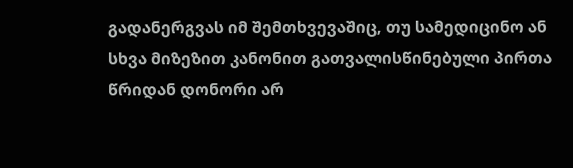გადანერგვას იმ შემთხვევაშიც, თუ სამედიცინო ან სხვა მიზეზით კანონით გათვალისწინებული პირთა წრიდან დონორი არ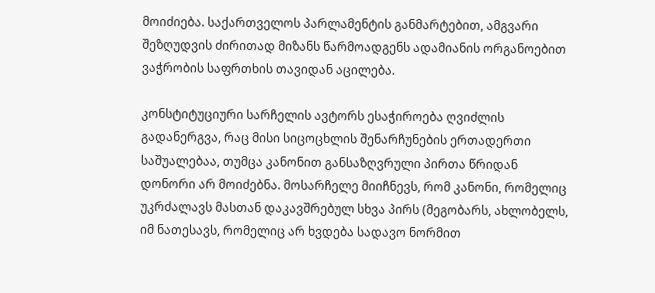მოიძიება. საქართველოს პარლამენტის განმარტებით, ამგვარი შეზღუდვის ძირითად მიზანს წარმოადგენს ადამიანის ორგანოებით ვაჭრობის საფრთხის თავიდან აცილება.

კონსტიტუციური სარჩელის ავტორს ესაჭიროება ღვიძლის გადანერგვა, რაც მისი სიცოცხლის შენარჩუნების ერთადერთი საშუალებაა, თუმცა კანონით განსაზღვრული პირთა წრიდან დონორი არ მოიძებნა. მოსარჩელე მიიჩნევს, რომ კანონი, რომელიც უკრძალავს მასთან დაკავშრებულ სხვა პირს (მეგობარს, ახლობელს, იმ ნათესავს, რომელიც არ ხვდება სადავო ნორმით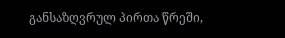განსაზღვრულ პირთა წრეში,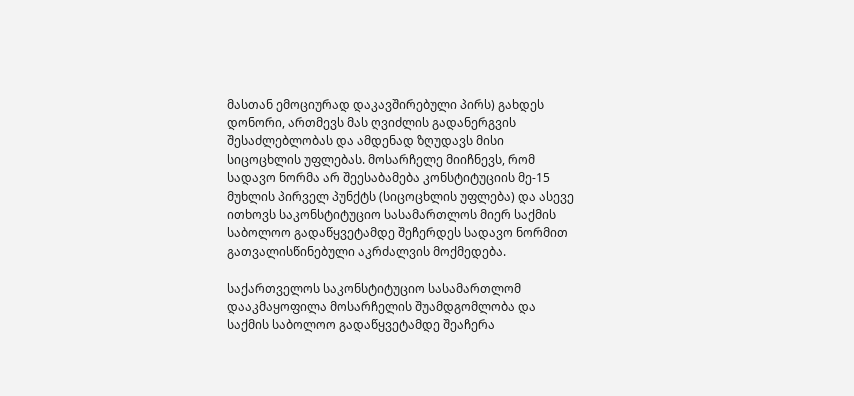მასთან ემოციურად დაკავშირებული პირს) გახდეს დონორი, ართმევს მას ღვიძლის გადანერგვის შესაძლებლობას და ამდენად ზღუდავს მისი სიცოცხლის უფლებას. მოსარჩელე მიიჩნევს, რომ სადავო ნორმა არ შეესაბამება კონსტიტუციის მე-15 მუხლის პირველ პუნქტს (სიცოცხლის უფლება) და ასევე ითხოვს საკონსტიტუციო სასამართლოს მიერ საქმის საბოლოო გადაწყვეტამდე შეჩერდეს სადავო ნორმით გათვალისწინებული აკრძალვის მოქმედება.

საქართველოს საკონსტიტუციო სასამართლომ დააკმაყოფილა მოსარჩელის შუამდგომლობა და საქმის საბოლოო გადაწყვეტამდე შეაჩერა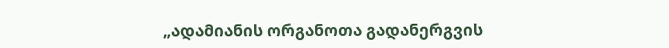„ადამიანის ორგანოთა გადანერგვის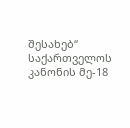შესახებ“ საქართველოს კანონის მე-18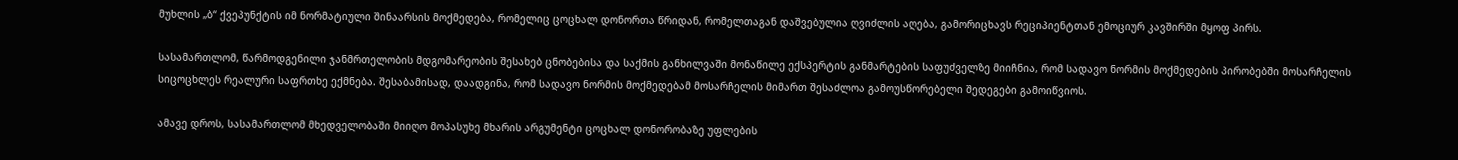მუხლის „ბ“ ქვეპუნქტის იმ ნორმატიული შინაარსის მოქმედება, რომელიც ცოცხალ დონორთა წრიდან, რომელთაგან დაშვებულია ღვიძლის აღება, გამორიცხავს რეციპიენტთან ემოციურ კავშირში მყოფ პირს.

სასამართლომ, წარმოდგენილი ჯანმრთელობის მდგომარეობის შესახებ ცნობებისა და საქმის განხილვაში მონაწილე ექსპერტის განმარტების საფუძველზე მიიჩნია, რომ სადავო ნორმის მოქმედების პირობებში მოსარჩელის სიცოცხლეს რეალური საფრთხე ექმნება. შესაბამისად, დაადგინა, რომ სადავო ნორმის მოქმედებამ მოსარჩელის მიმართ შესაძლოა გამოუსწორებელი შედეგები გამოიწვიოს.

ამავე დროს, სასამართლომ მხედველობაში მიიღო მოპასუხე მხარის არგუმენტი ცოცხალ დონორობაზე უფლების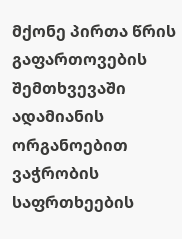მქონე პირთა წრის გაფართოვების შემთხვევაში ადამიანის ორგანოებით ვაჭრობის საფრთხეების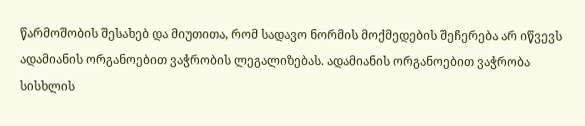წარმოშობის შესახებ და მიუთითა, რომ სადავო ნორმის მოქმედების შეჩერება არ იწვევს ადამიანის ორგანოებით ვაჭრობის ლეგალიზებას. ადამიანის ორგანოებით ვაჭრობა სისხლის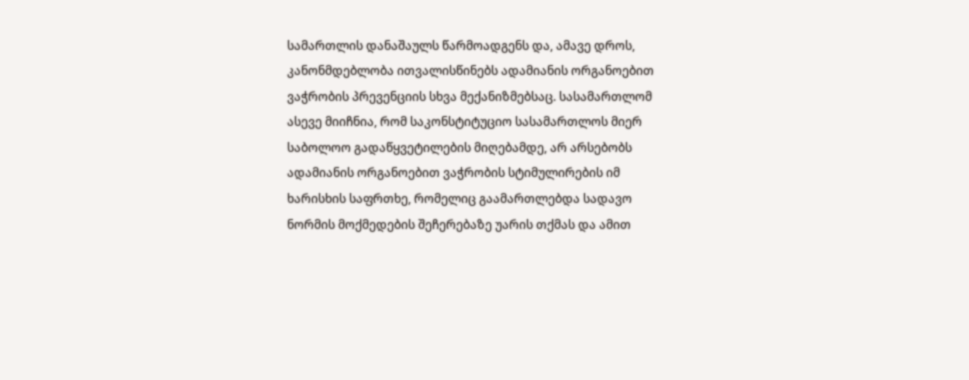სამართლის დანაშაულს წარმოადგენს და, ამავე დროს, კანონმდებლობა ითვალისწინებს ადამიანის ორგანოებით ვაჭრობის პრევენციის სხვა მექანიზმებსაც. სასამართლომ ასევე მიიჩნია, რომ საკონსტიტუციო სასამართლოს მიერ საბოლოო გადაწყვეტილების მიღებამდე, არ არსებობს ადამიანის ორგანოებით ვაჭრობის სტიმულირების იმ ხარისხის საფრთხე, რომელიც გაამართლებდა სადავო ნორმის მოქმედების შეჩერებაზე უარის თქმას და ამით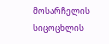მოსარჩელის სიცოცხლის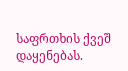საფრთხის ქვეშ დაყენებას.